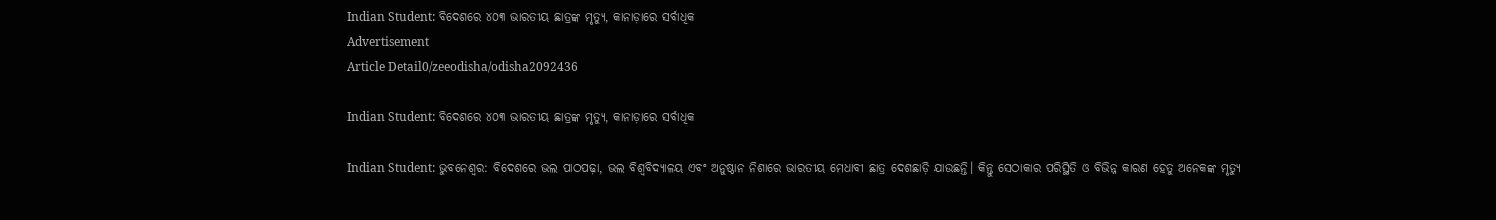Indian Student: ବିଦେଶରେ ୪୦୩ ଭାରତୀୟ ଛାତ୍ରଙ୍କ ମୃତ୍ୟୁ, କାନାଡ଼ାରେ ସର୍ବାଧିକ
Advertisement
Article Detail0/zeeodisha/odisha2092436

Indian Student: ବିଦେଶରେ ୪୦୩ ଭାରତୀୟ ଛାତ୍ରଙ୍କ ମୃତ୍ୟୁ, କାନାଡ଼ାରେ ସର୍ବାଧିକ

Indian Student: ଭୁବନେଶ୍ୱର: ବିଦେଶରେ ଭଲ ପାଠପଢ଼ା, ଭଲ ବିଶ୍ୱବିଦ୍ୟାଳୟ ଏବଂ ଅନୁଷ୍ଠାନ ନିଶାରେ ଭାରତୀୟ ମେଧାବୀ ଛାତ୍ର ଦେଶଛାଡ଼ି ଯାଉଛନ୍ତି। କିନ୍ତୁ ସେଠାକାର ପରିସ୍ଥିତି ଓ ବିଭିନ୍ନ କାରଣ ହେତୁ ଅନେକଙ୍କ ମୃତ୍ୟୁ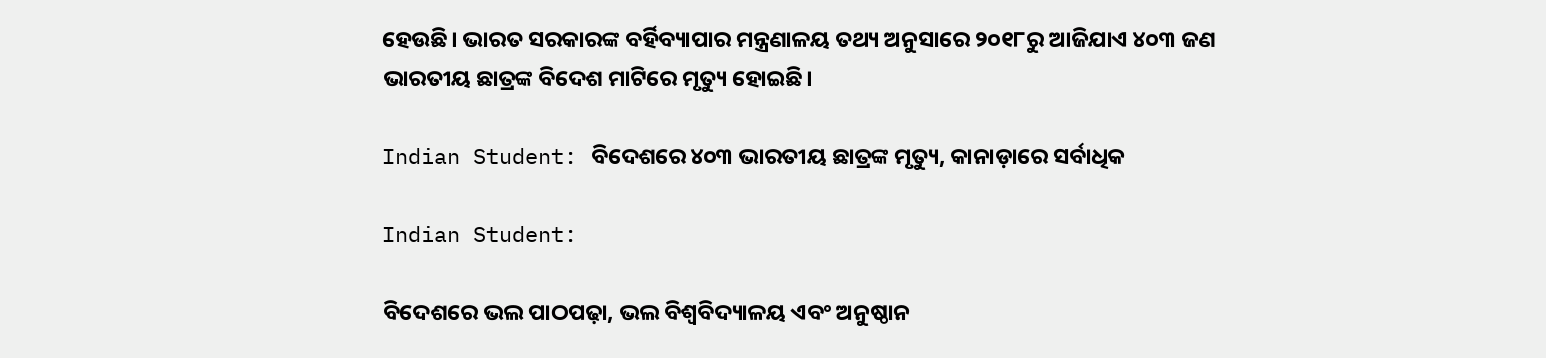ହେଉଛି। ଭାରତ ସରକାରଙ୍କ ବର୍ହିବ୍ୟାପାର ମନ୍ତ୍ରଣାଳୟ ତଥ୍ୟ ଅନୁସାରେ ୨୦୧୮ରୁ ଆଜିଯାଏ ୪୦୩ ଜଣ ଭାରତୀୟ ଛାତ୍ରଙ୍କ ବିଦେଶ ମାଟିରେ ମୃତ୍ୟୁ ହୋଇଛି।

Indian Student: ବିଦେଶରେ ୪୦୩ ଭାରତୀୟ ଛାତ୍ରଙ୍କ ମୃତ୍ୟୁ, କାନାଡ଼ାରେ ସର୍ବାଧିକ

Indian Student:

ବିଦେଶରେ ଭଲ ପାଠପଢ଼ା, ଭଲ ବିଶ୍ୱବିଦ୍ୟାଳୟ ଏବଂ ଅନୁଷ୍ଠାନ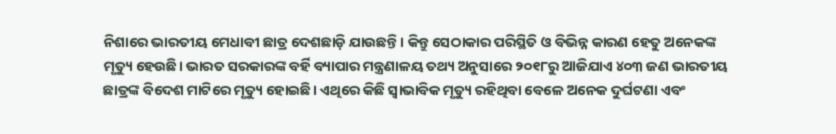ନିଶାରେ ଭାରତୀୟ ମେଧାବୀ ଛାତ୍ର ଦେଶଛାଡ଼ି ଯାଉଛନ୍ତି। କିନ୍ତୁ ସେଠାକାର ପରିସ୍ଥିତି ଓ ବିଭିନ୍ନ କାରଣ ହେତୁ ଅନେକଙ୍କ ମୃତ୍ୟୁ ହେଉଛି। ଭାରତ ସରକାରଙ୍କ ବର୍ହି ବ୍ୟାପାର ମନ୍ତ୍ରଣାଳୟ ତଥ୍ୟ ଅନୁସାରେ ୨୦୧୮ରୁ ଆଜିଯାଏ ୪୦୩ ଜଣ ଭାରତୀୟ ଛାତ୍ରଙ୍କ ବିଦେଶ ମାଟିରେ ମୃତ୍ୟୁ ହୋଇଛି। ଏଥିରେ କିଛି ସ୍ୱାଭାବିକ ମୃତ୍ୟୁ ରହିଥିବା ବେଳେ ଅନେକ ଦୁର୍ଘଟଣା ଏବଂ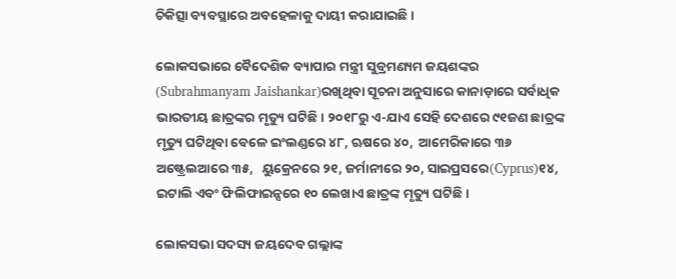ଚିକିତ୍ସା ବ୍ୟବସ୍ଥାରେ ଅବହେଳାକୁ ଦାୟୀ କରାଯାଇଛି।

ଲୋକସଭାରେ ବୈଦେଶିକ ବ୍ୟାପାର ମନ୍ତ୍ରୀ ସୁବ୍ରମଣ୍ୟମ ଜୟଶଙ୍କର (Subrahmanyam Jaishankar)ରଖିଥିବା ସୂଚନା ଅନୁସାରେ କାନାଡ଼ାରେ ସର୍ବାଧିକ ଭାରତୀୟ ଛାତ୍ରଙ୍କର ମୃତ୍ୟୁ ଘଟିଛି। ୨୦୧୮ରୁ ଏ-ଯାଏ ସେହି ଦେଶରେ ୯୧ଜଣ ଛାତ୍ରଙ୍କ ମୃତ୍ୟୁ ଘଟିଥିବା ବେଳେ ଇଂଲଣ୍ଡରେ ୪୮, ଋଷରେ ୪୦,  ଆମେରିକାରେ ୩୬ ଅଷ୍ଟ୍ରେଲଆରେ ୩୫,   ୟୁକ୍ରେନରେ ୨୧, ଜର୍ମାନୀରେ ୨୦, ସାଇପ୍ରସରେ(Cyprus)୧୪, ଇଟାଲି ଏବଂ ଫିଲିଫାଇନ୍ସରେ ୧୦ ଲେଖାଏ ଛାତ୍ରଙ୍କ ମୃତ୍ୟୁ ଘଟିଛି।

ଲୋକସଭା ସଦସ୍ୟ ଜୟଦେବ ଗଲ୍ଲାଙ୍କ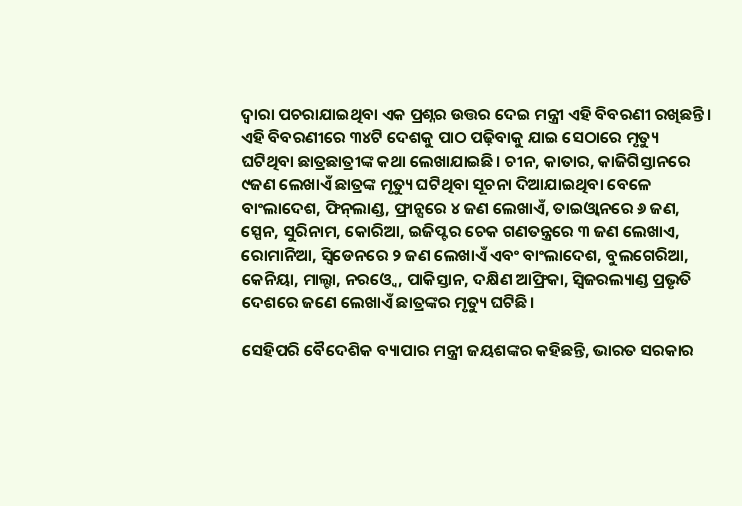ଦ୍ୱାରା ପଚରାଯାଇଥିବା ଏକ ପ୍ରଶ୍ନର ଉତ୍ତର ଦେଇ ମନ୍ତ୍ରୀ ଏହି ବିବରଣୀ ରଖିଛନ୍ତି। ଏହି ବିବରଣୀରେ ୩୪ଟି ଦେଶକୁ ପାଠ ପଢ଼ିବାକୁ ଯାଇ ସେଠାରେ ମୃତ୍ୟୁ ଘଟିଥିବା ଛାତ୍ରଛାତ୍ରୀଙ୍କ କଥା ଲେଖାଯାଇଛି। ଚୀନ, କାତାର, କାଜିଗିସ୍ତାନରେ ୯ଜଣ ଲେଖାଏଁ ଛାତ୍ରଙ୍କ ମୃତ୍ୟୁ ଘଟିଥିବା ସୂଚନା ଦିଆଯାଇଥିବା ବେଳେ ବାଂଲାଦେଶ, ଫିନ୍‍ଲାଣ୍ଡ, ଫ୍ରାନ୍ସରେ ୪ ଜଣ ଲେଖାଏଁ, ତାଇଓ୍ୱାନରେ ୬ ଜଣ, ସ୍ପେନ, ସୁରିନାମ, କୋରିଆ, ଇଜିପ୍ଟର ଚେକ ଗଣତନ୍ତ୍ରରେ ୩ ଜଣ ଲେଖାଏ, ରୋମାନିଆ, ସ୍ୱିଡେନରେ ୨ ଜଣ ଲେଖାଏଁ ଏବଂ ବାଂଲାଦେଶ, ବୁଲଗେରିଆ, କେନିୟା, ମାଲ୍ଟା, ନରଓ୍ୱେ, ପାକିସ୍ତାନ, ଦକ୍ଷିଣ ଆଫ୍ରିକା, ସ୍ୱିଜରଲ୍ୟାଣ୍ଡ ପ୍ରଭୃତି ଦେଶରେ ଜଣେ ଲେଖାଏଁ ଛାତ୍ରଙ୍କର ମୃତ୍ୟୁ ଘଟିଛି।

ସେହିପରି ବୈଦେଶିକ ବ୍ୟାପାର ମନ୍ତ୍ରୀ ଜୟଶଙ୍କର କହିଛନ୍ତି, ଭାରତ ସରକାର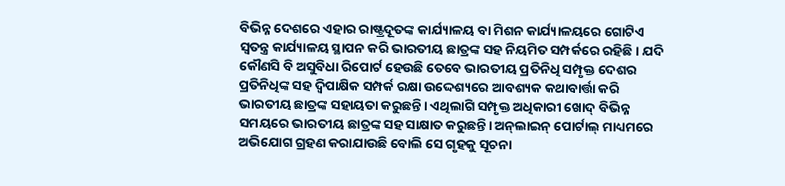ବିଭିନ୍ନ ଦେଶରେ ଏହାର ରାଷ୍ଟ୍ରଦୂତଙ୍କ କାର୍ଯ୍ୟାଳୟ ବା ମିଶନ କାର୍ଯ୍ୟାଳୟରେ ଗୋଟିଏ ସ୍ୱତନ୍ତ୍ର କାର୍ଯ୍ୟାଳୟ ସ୍ଥାପନ କରି ଭାରତୀୟ ଛାତ୍ରଙ୍କ ସହ ନିୟମିତ ସମ୍ପର୍କରେ ରହିଛି। ଯଦି କୌଣସି ବି ଅସୁବିଧା ରିପୋର୍ଟ ହେଉଛି ତେବେ ଭାରତୀୟ ପ୍ରତିନିଧି ସମ୍ପୃକ୍ତ ଦେଶର ପ୍ରତିନିଧିଙ୍କ ସହ ଦ୍ୱିପାକ୍ଷିକ ସମ୍ପର୍କ ରକ୍ଷା ଉଦ୍ଦେଶ୍ୟରେ ଆବଶ୍ୟକ କଥାବାର୍ତ୍ତା କରି ଭାରତୀୟ ଛାତ୍ରଙ୍କ ସହାୟତା କରୁଛନ୍ତି। ଏଥିଲାଗି ସମ୍ପୃକ୍ତ ଅଧିକାରୀ ଖୋଦ୍‍ ବିଭିନ୍ନ ସମୟରେ ଭାରତୀୟ ଛାତ୍ରଙ୍କ ସହ ସାକ୍ଷାତ କରୁଛନ୍ତି। ଅନ୍‍ଲାଇନ୍‍ ପୋର୍ଟାଲ୍‍ ମାଧ୍ୟମରେ ଅଭିଯୋଗ ଗ୍ରହଣ କରାଯାଉଛି ବୋଲି ସେ ଗୃହକୁ ସୂଚନା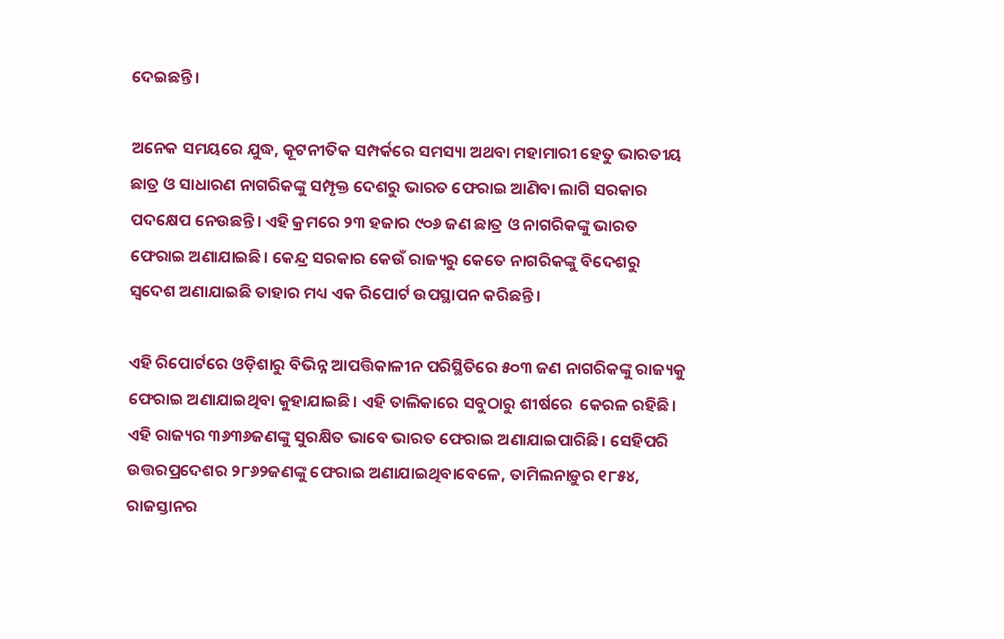ଦେଇଛନ୍ତି।

ଅନେକ ସମୟରେ ଯୁଦ୍ଧ, କୂଟନୀତିକ ସମ୍ପର୍କରେ ସମସ୍ୟା ଅଥବା ମହାମାରୀ ହେତୁ ଭାରତୀୟ ଛାତ୍ର ଓ ସାଧାରଣ ନାଗରିକଙ୍କୁ ସମ୍ପୃକ୍ତ ଦେଶରୁ ଭାରତ ଫେରାଇ ଆଣିବା ଲାଗି ସରକାର ପଦକ୍ଷେପ ନେଉଛନ୍ତି। ଏହି କ୍ରମରେ ୨୩ ହଜାର ୯୦୬ ଜଣ ଛାତ୍ର ଓ ନାଗରିକଙ୍କୁ ଭାରତ ଫେରାଇ ଅଣାଯାଇଛି। କେନ୍ଦ୍ର ସରକାର କେଉଁ ରାଜ୍ୟରୁ କେତେ ନାଗରିକଙ୍କୁ ବିଦେଶରୁ ସ୍ୱଦେଶ ଅଣାଯାଇଛି ତାହାର ମଧ୍ୟ ଏକ ରିପୋର୍ଟ ଉପସ୍ଥାପନ କରିଛନ୍ତି।

ଏହି ରିପୋର୍ଟରେ ଓଡ଼ିଶାରୁ ବିଭିନ୍ନ ଆପତ୍ତିକାଳୀନ ପରିସ୍ଥିତିରେ ୫୦୩ ଜଣ ନାଗରିକଙ୍କୁ ରାଜ୍ୟକୁ ଫେରାଇ ଅଣାଯାଇଥିବା କୁହାଯାଇଛି। ଏହି ତାଲିକାରେ ସବୁଠାରୁ ଶୀର୍ଷରେ  କେରଳ ରହିଛି। ଏହି ରାଜ୍ୟର ୩୬୩୬ଜଣଙ୍କୁ ସୁରକ୍ଷିତ ଭାବେ ଭାରତ ଫେରାଇ ଅଣାଯାଇପାରିଛି। ସେହିପରି ଉତ୍ତରପ୍ରଦେଶର ୨୮୬୨ଜଣଙ୍କୁ ଫେରାଇ ଅଣାଯାଇଥିବାବେଳେ, ତାମିଲନାଡ଼ୁର ୧୮୫୪, ରାଜସ୍ତାନର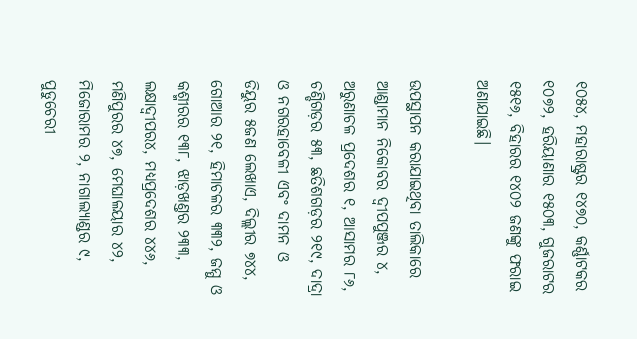୧୦୫୪, ମହାରାଷ୍ଟ୍ରର ୧୪୭୦, କର୍ଣ୍ଣାଟକର ୧୦୭୨, ହରିୟାଣାର ୧୫୦୩, ଗୁଜରାଟର ୧୫୧୬, ବିହାରର ୧୪୦୨ ଜଣଙ୍କୁ ଫରାଇ ଅଣାଯାଇଛି।

ଉପସ୍ଥାପନ କରାଯାଇଥିବା ତାଲିକାରେ ଆଣ୍ଡାମାନ ନିକୋବର ଦ୍ବୀପପୁଞ୍ଜର ୪, ଅରୁଣାଚଳ ପ୍ରଦେଶର ୧, ଆସାମର ୮୬, ଚଣ୍ଡିଗଡ଼ର ୫୩, ଛତିଶଗଡ଼ର ୨୧୯, ଦାଦ୍ରା ଓ ନଗରହାବେଳୀ ଏବଂ ଦାମନ ଓ ଡିୟୁର ୫ଜଣ ଲେଖାଏ, ଦିଲ୍ଲୀର ୭୪୪, ଗୋଆର ୨୧, ହିମାଚଳର ୩୩୨, ଜମ୍ମୁ ଓ କଶ୍ମୀରର ୧୩୮, ଝାଡ଼ଖଣ୍ତର ୨୩୩, ଲକ୍ଷାଦ୍ୱୀପର୪, ମଧ୍ୟପ୍ରଦେଶର ୪୪୬, ମଣିପୁରର ୪୭, ମେଘାଳୟାର ୪୨, ମିଜୋରାମର ୨, ନାଗାଲ୍ୟାଣ୍ଡର ୯, ପୁଡୁଚେରୀ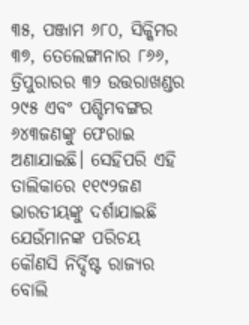୩୫, ପଞ୍ଜାମ ୬୮୦, ସିକ୍କିମର ୩୭, ତେଲେଙ୍ଗାନାର ୮୬୬, ତ୍ରିପୁରାରର ୩୨ ଉତ୍ତରାଖଣ୍ଡର ୨୯୫ ଏବଂ ପଶ୍ଚିମବଙ୍ଗର ୬୪୩ଜଣଙ୍କୁ ଫେରାଇ ଅଣାଯାଇଛି। ସେହିପରି ଏହି ତାଲିକାରେ ୧୧୯୨ଜଣ ଭାରତୀୟଙ୍କୁ ଦର୍ଶାଯାଇଛି ଯେଉଁମାନଙ୍କ ପରିଚୟ କୌଣସି ନିର୍ଦ୍ଦିଷ୍ଟ ରାଜ୍ୟର ବୋଲି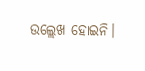ଉଲ୍ଲେଖ ହୋଇନି।